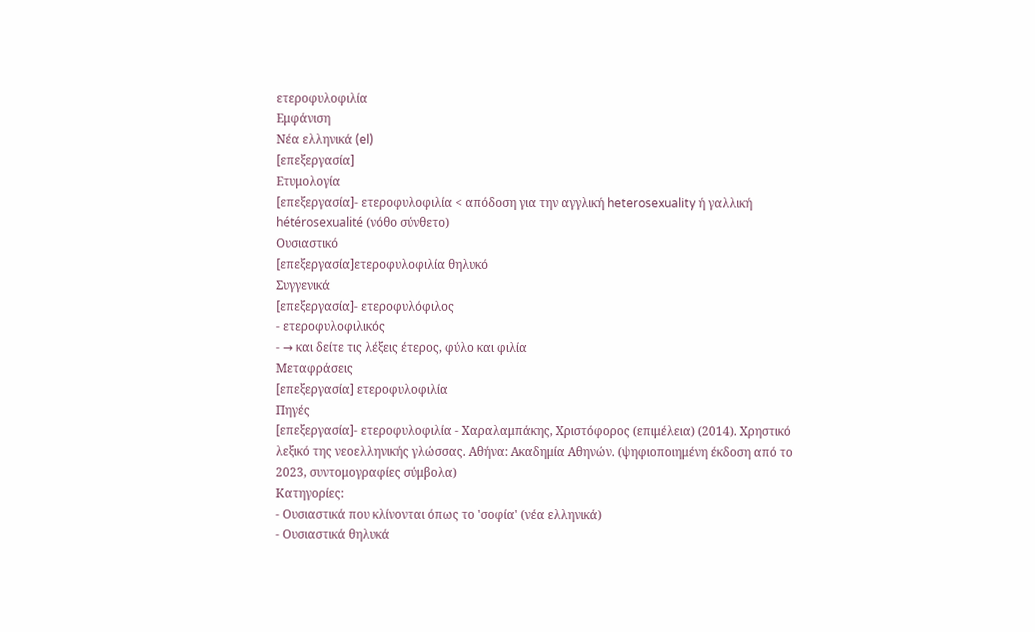ετεροφυλοφιλία
Εμφάνιση
Νέα ελληνικά (el)
[επεξεργασία]
Ετυμολογία
[επεξεργασία]- ετεροφυλοφιλία < απόδοση για την αγγλική heterosexuality ή γαλλική hétérosexualité (νόθο σύνθετο)
Ουσιαστικό
[επεξεργασία]ετεροφυλοφιλία θηλυκό
Συγγενικά
[επεξεργασία]- ετεροφυλόφιλος
- ετεροφυλοφιλικός
- → και δείτε τις λέξεις έτερος, φύλο και φιλία
Μεταφράσεις
[επεξεργασία] ετεροφυλοφιλία
Πηγές
[επεξεργασία]- ετεροφυλοφιλία - Χαραλαμπάκης, Χριστόφορος (επιμέλεια) (2014). Χρηστικό λεξικό της νεοελληνικής γλώσσας. Αθήνα: Ακαδημία Αθηνών. (ψηφιοποιημένη έκδοση από το 2023, συντομογραφίες σύμβολα)
Κατηγορίες:
- Ουσιαστικά που κλίνονται όπως το 'σοφία' (νέα ελληνικά)
- Ουσιαστικά θηλυκά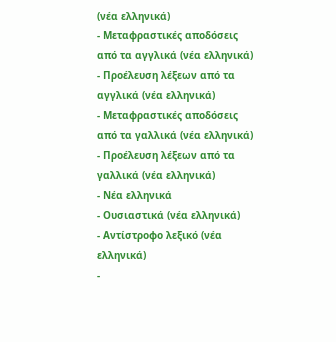(νέα ελληνικά)
- Μεταφραστικές αποδόσεις από τα αγγλικά (νέα ελληνικά)
- Προέλευση λέξεων από τα αγγλικά (νέα ελληνικά)
- Μεταφραστικές αποδόσεις από τα γαλλικά (νέα ελληνικά)
- Προέλευση λέξεων από τα γαλλικά (νέα ελληνικά)
- Νέα ελληνικά
- Ουσιαστικά (νέα ελληνικά)
- Αντίστροφο λεξικό (νέα ελληνικά)
-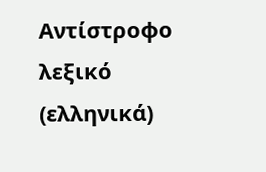Αντίστροφο λεξικό (ελληνικά)